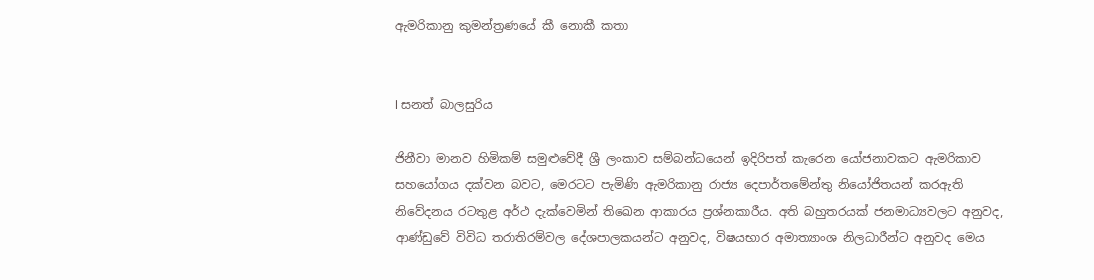ඇමරිකානු කුමන්ත්‍රණයේ කී නොකී කතා


l සනත් බාලසුරිය

ජිනීවා මානව හිමිකම් සමුළුවේදී ශ්‍රී ලංකාව සම්බන්ධයෙන් ඉදිරිපත් කැරෙන යෝජනාවකට ඇමරිකාව සහයෝගය දක්වන බවට, මෙරටට පැමිණි ඇමරිකානු රාජ්‍ය දෙපාර්තමේන්තු නියෝජිතයන් කරඇති නිවේදනය රටතුළ අර්ථ දැක්වෙමින් තිඛෙන ආකාරය ප්‍රශ්නකාරීය. අති බහුතරයක් ජනමාධ්‍යවලට අනුවද, ආණ්ඩුවේ විවිධ තරාතිරම්වල දේශපාලකයන්ට අනුවද, විෂයභාර අමාත්‍යාංශ නිලධාරීන්ට අනුවද මෙය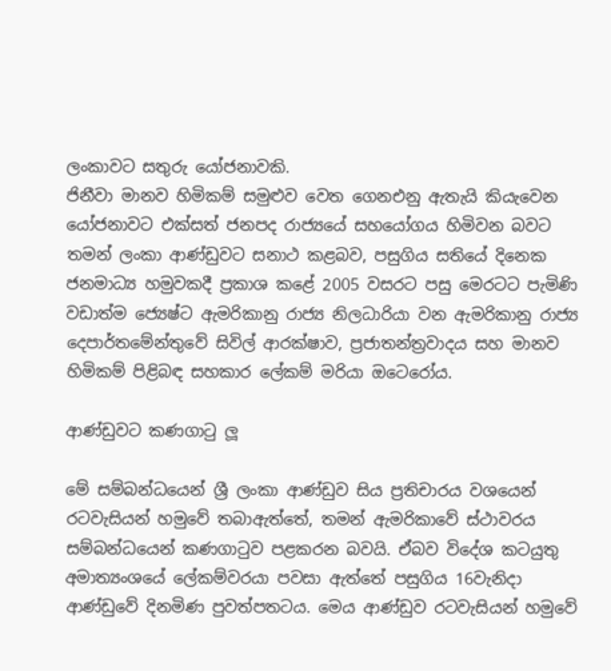ලංකාවට සතුරු යෝජනාවකි.
ජිනීවා මානව හිමිකම් සමුළුව වෙත ගෙනඑනු ඇතැයි කියැවෙන යෝජනාවට එක්සත් ජනපද රාජ්‍යයේ සහයෝගය හිමිවන බවට තමන් ලංකා ආණ්ඩුවට සනාථ කළබව, පසුගිය සතියේ දිනෙක ජනමාධ්‍ය හමුවකදී ප්‍රකාශ කළේ 2005 වසරට පසු මෙරටට පැමිණි වඩාත්ම ජ්‍යෙෂ්ට ඇමරිකානු රාජ්‍ය නිලධාරියා වන ඇමරිකානු රාජ්‍ය දෙපාර්තමේන්තුවේ සිවිල් ආරක්ෂාව, ප්‍රජාතන්ත්‍රවාදය සහ මානව හිමිකම් පිළිබඳ සහකාර ලේකම් මරියා ඔටෙරෝය.

ආණ්ඩුවට කණගාටු ලූ

මේ සම්බන්ධයෙන් ශ්‍රී ලංකා ආණ්ඩුව සිය ප්‍රතිචාරය වශයෙන් රටවැසියන් හමුවේ තබාඇත්තේ, තමන් ඇමරිකාවේ ස්ථාවරය සම්බන්ධයෙන් කණගාටුව පළකරන බවයි. ඒබව විදේශ කටයුතු අමාත්‍යංශයේ ලේකම්වරයා පවසා ඇත්තේ පසුගිය 16වැනිදා ආණ්ඩුවේ දිනමිණ පුවත්පතටය. මෙය ආණ්ඩුව රටවැසියන් හමුවේ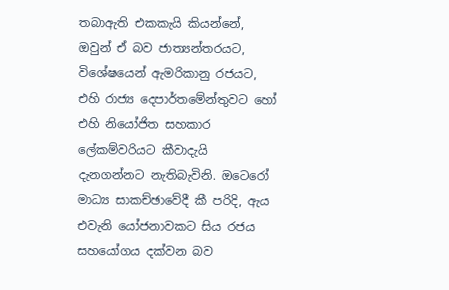තබාඇති එකකැයි කියන්නේ, ඔවුන් ඒ බව ජාත්‍යන්තරයට, විශේෂයෙන් ඇමරිකානු රජයට, එහි රාජ්‍ය දෙපාර්තමේන්තුවට හෝ එහි නියෝජිත සහකාර ලේකම්වරියට කීවාදැයි දැනගන්නට නැතිබැවිනි. ඔටෙරෝ මාධ්‍ය සාකච්ඡාවේදී කී පරිදි, ඇය එවැනි යෝජනාවකට සිය රජය සහයෝගය දක්වන බව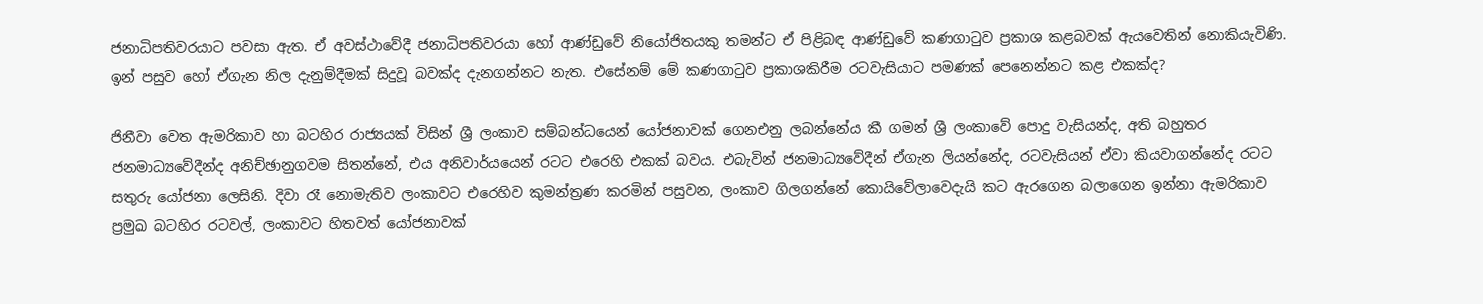ජනාධිපතිවරයාට පවසා ඇත. ඒ අවස්ථාවේදී ජනාධිපතිවරයා හෝ ආණ්ඩුවේ නියෝජිතයකු තමන්ට ඒ පිළිබඳ ආණ්ඩුවේ කණගාටුව ප්‍රකාශ කළබවක් ඇයවෙතින් නොකියැවිණි. ඉන් පසුව හෝ ඒගැන නිල දැනුම්දීමක් සිදුවූ බවක්ද දැනගන්නට නැත. එසේනම් මේ කණගාටුව ප්‍රකාශකිරීම රටවැසියාට පමණක් පෙනෙන්නට කළ එකක්ද?

ජිනීවා වෙත ඇමරිකාව හා බටහිර රාජ්‍යයක් විසින් ශ්‍රී ලංකාව සම්බන්ධයෙන් යෝජනාවක් ගෙනඑනු ලබන්නේය කී ගමන් ශ්‍රී ලංකාවේ පොදු වැසියන්ද, අති බහුතර ජනමාධ්‍යවේදීන්ද අනිච්ඡානුගවම සිතන්නේ, එය අනිවාර්යයෙන් රටට එරෙහි එකක් බවය. එබැවින් ජනමාධ්‍යවේදීන් ඒගැන ලියන්නේද, රටවැසියන් ඒවා කියවාගන්නේද රටට සතුරු යෝජනා ලෙසිනි. දිවා රෑ නොමැතිව ලංකාවට එරෙහිව කුමන්ත්‍රණ කරමින් පසුවන, ලංකාව ගිලගන්නේ කොයිවේලාවෙදැයි කට ඇරගෙන බලාගෙන ඉන්නා ඇමරිකාව ප්‍රමුඛ බටහිර රටවල්, ලංකාවට හිතවත් යෝජනාවක්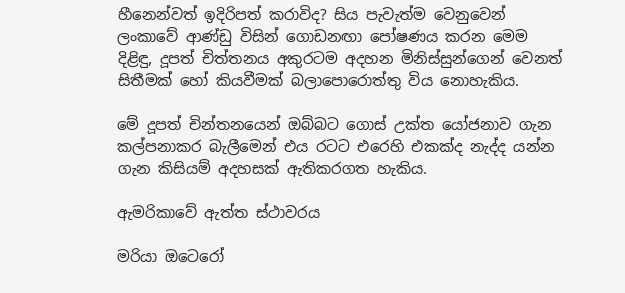හීනෙන්වත් ඉදිරිපත් කරාවිද? සිය පැවැත්ම වෙනුවෙන් ලංකාවේ ආණ්ඩු විසින් ගොඩනඟා පෝෂණය කරන මෙම දිළිඳු, දූපත් චිත්තනය අකුරටම අදහන මිනිස්සුන්ගෙන් වෙනත් සිතීමක් හෝ කියවීමක් බලාපොරොත්තු විය නොහැකිය.

මේ දූපත් චින්තනයෙන් ඔබ්බට ගොස් උක්ත යෝජනාව ගැන කල්පනාකර බැලීමෙන් එය රටට එරෙහි එකක්ද නැද්ද යන්න ගැන කිසියම් අදහසක් ඇතිකරගත හැකිය.

ඇමරිකාවේ ඇත්ත ස්ථාවරය

මරියා ඔටෙරෝ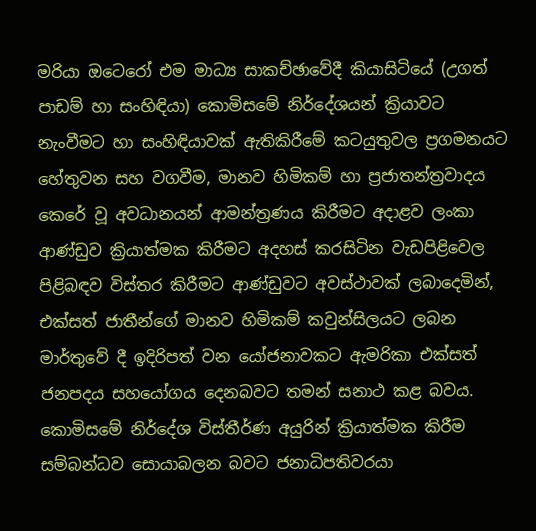මරියා ඔටෙරෝ එම මාධ්‍ය සාකච්ඡාවේදී කියාසිටියේ (උගත් පාඩම් හා සංහිඳියා) කොමිසමේ නිර්දේශයන් ක්‍රියාවට නැංවීමට හා සංහිඳියාවක් ඇතිකිරීමේ කටයුතුවල ප්‍රගමනයට හේතුවන සහ වගවීම, මානව හිමිකම් හා ප්‍රජාතන්ත්‍රවාදය කෙරේ වූ අවධානයන් ආමන්ත්‍රණය කිරීමට අදාළව ලංකා ආණ්ඩුව ක්‍රියාත්මක කිරීමට අදහස් කරසිටින වැඩපිළිවෙල පිළිබඳව විස්තර කිරීමට ආණ්ඩුවට අවස්ථාවක් ලබාදෙමින්, එක්සත් ජාතීන්ගේ මානව හිමිකම් කවුන්සිලයට ලබන මාර්තුවේ දී ඉදිරිපත් වන යෝජනාවකට ඇමරිකා එක්සත් ජනපදය සහයෝගය දෙනබවට තමන් සනාථ කළ බවය. කොමිසමේ නිර්දේශ විස්තීර්ණ අයුරින් ක්‍රියාත්මක කිරීම සම්බන්ධව සොයාබලන බවට ජනාධිපතිවරයා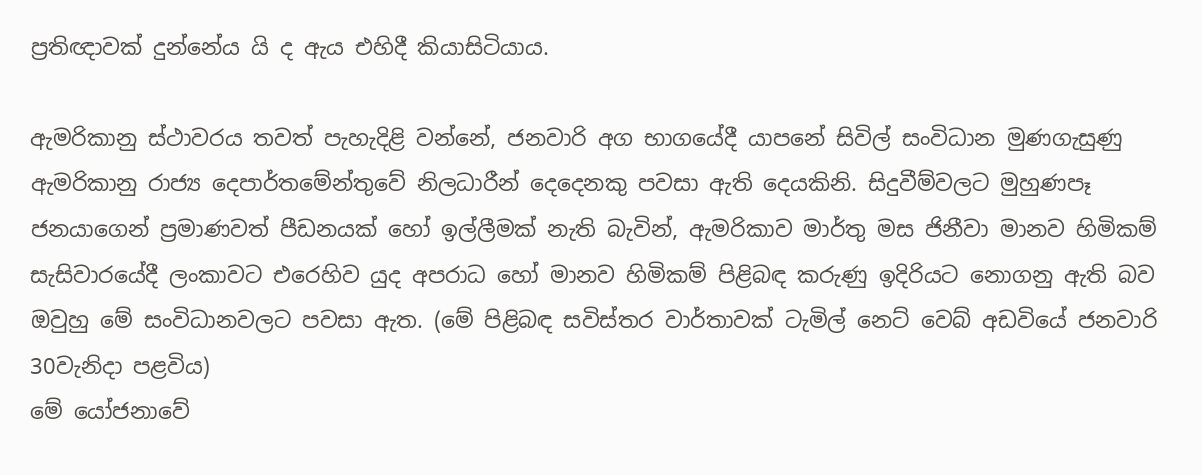ප්‍රතිඥාවක් දුන්නේය යි ද ඇය එහිදී කියාසිටියාය.

ඇමරිකානු ස්ථාවරය තවත් පැහැදිළි වන්නේ, ජනවාරි අග භාගයේදී යාපනේ සිවිල් සංවිධාන මුණගැසුණු ඇමරිකානු රාජ්‍ය දෙපාර්තමේන්තුවේ නිලධාරීන් දෙදෙනකු පවසා ඇති දෙයකිනි. සිදුවීම්වලට මුහුණපෑ ජනයාගෙන් ප්‍රමාණවත් පීඩනයක් හෝ ඉල්ලීමක් නැති බැවින්, ඇමරිකාව මාර්තු මස ජිනීවා මානව හිමිකම් සැසිවාරයේදී ලංකාවට එරෙහිව යුද අපරාධ හෝ මානව හිමිකම් පිළිබඳ කරුණු ඉදිරියට නොගනු ඇති බව ඔවුහු මේ සංවිධානවලට පවසා ඇත. (මේ පිළිබඳ සවිස්තර වාර්තාවක් ටැමිල් නෙට් වෙබ් අඩවියේ ජනවාරි 30වැනිදා පළවිය)
මේ යෝජනාවේ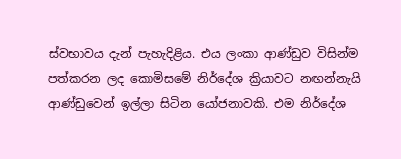ස්වභාවය දැන් පැහැදිළිය. එය ලංකා ආණ්ඩුව විසින්ම පත්කරන ලද කොමිසමේ නිර්දේශ ක්‍රියාවට නඟන්නැයි ආණ්ඩුවෙන් ඉල්ලා සිටින යෝජනාවකි. එම නිර්දේශ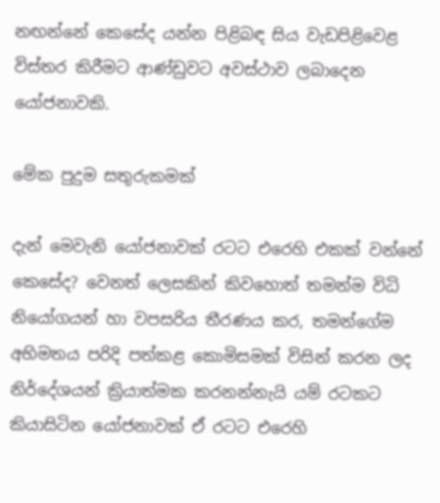නඟන්නේ කෙසේද යන්න පිළිබඳ සිය වැඩපිළිවෙළ විස්තර කිරීමට ආණ්ඩුවට අවස්ථාව ලබාදෙන යෝජනාවකි.

මේක පුදුම සතුරුකමක්

දැන් මෙවැනි යෝජනාවක් රටට එරෙහි එකක් වන්නේ කෙසේද? වෙනත් ලෙසකින් කිවහොත් තමන්ම විධි නියෝගයන් හා වපසරිය තීරණය කර, තමන්ගේම අභිමතය පරිදි පත්කළ කොමිසමක් විසින් කරන ලද නිර්දේශයන් ක්‍රියාත්මක කරනන්නැයි යම් රටකට කියාසිටින යෝජනාවක් ඒ රටට එරෙහි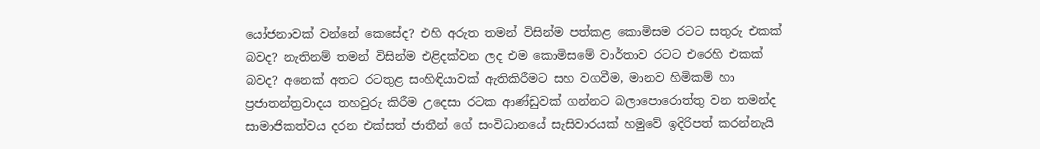යෝජනාවක් වන්නේ කෙසේද? එහි අරුත තමන් විසින්ම පත්කළ කොමිසම රටට සතුරු එකක් බවද? නැතිනම් තමන් විසින්ම එළිදක්වන ලද එම කොමිසමේ වාර්තාව රටට එරෙහි එකක් බවද? අනෙක් අතට රටතුළ සංහිඳියාවක් ඇතිකිරීමට සහ වගවීම, මානව හිමිකම් හා ප්‍රජාතන්ත්‍රවාදය තහවුරු කිරීම උදෙසා රටක ආණ්ඩුවක් ගන්නට බලාපොරොත්තු වන තමන්ද සාමාජිකත්වය දරන එක්සත් ජාතීන් ගේ සංවිධානයේ සැසිවාරයක් හමුවේ ඉදිරිපත් කරන්නැයි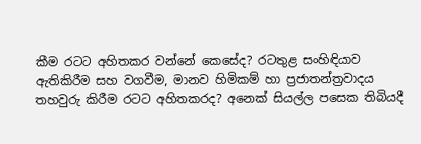කීම රටට අහිතකර වන්නේ කෙසේද? රටතුළ සංහිඳියාව ඇතිකිරීම සහ වගවීම, මානව හිමිකම් හා ප්‍රජාතන්ත්‍රවාදය තහවුරු කිරීම රටට අහිතකරද? අනෙක් සියල්ල පසෙක තිබියදී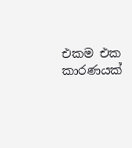එකම එක කාරණයක්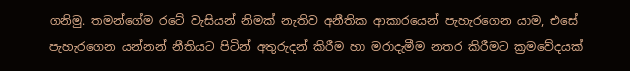ගනිමු. තමන්ගේම රටේ වැසියන් නිමක් නැතිව අනීතික ආකාරයෙන් පැහැරගෙන යාම, එසේ පැහැරගෙන යන්නන් නීතියට පිටින් අතුරුදන් කිරීම හා මරාදැමීම නතර කිරීමට ක්‍රමවේදයක්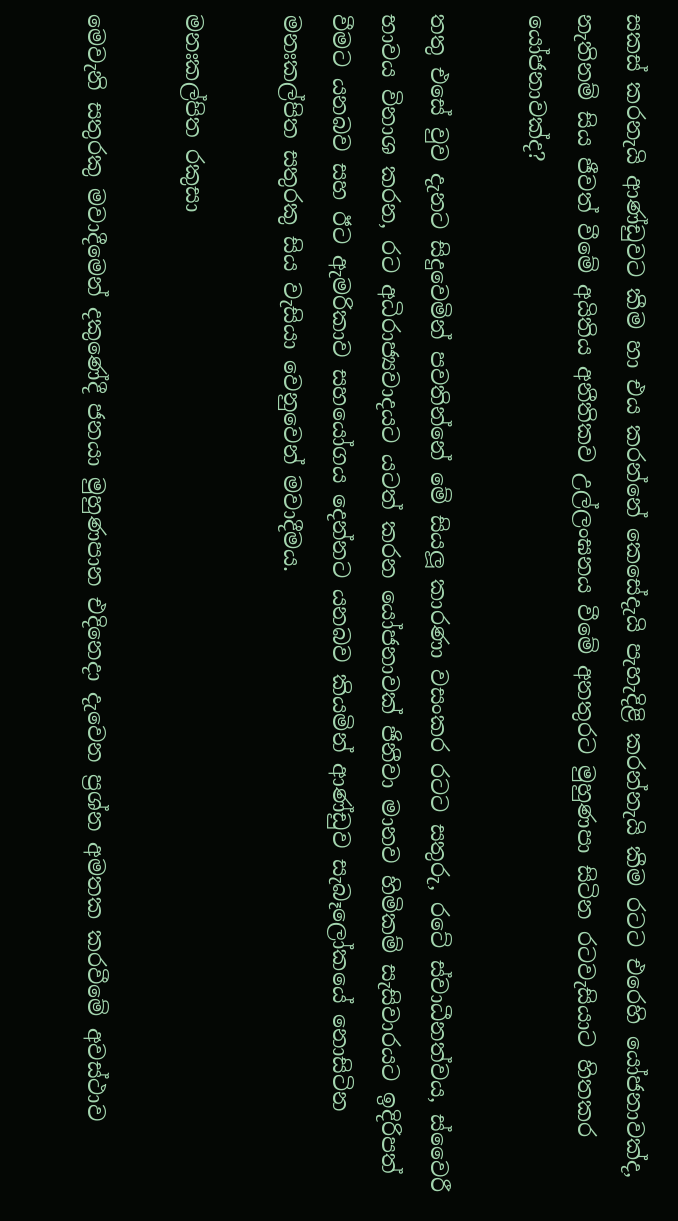සකස් කරනැයි ආණ්ඩුවට කීම හා එය කරන්නේ කෙසේදැයි පැහැදිළි කරන්නැයි කීම රටට එරෙහි යෝජනාවක්ද, නැතිනම් සිය ජීවත් වීමේ අයිතිය අනීතිකව උල්ලංඝනය වීමේ අනතුරට මුහුණපා සිටින රටවැසියාට හිතකර යෝජනාවක්ද?

තතු එසේ වුව දැනට සිදුවෙමින් පවතින්නේ මේ සියලූ කාරණා වසංකර රටට සතුරු, රටේ ස්වාධීනත්වය, ස්වෛරී භාවය විනාශ කරන, රට අධිරාජ්‍යවාදයට යටත් කරන යෝජනාවක් ජිනීවා මානව හිමිකම් සැසිවාරයට ඉදිරිපත් වීමට යනබව සහ ඊට ඇමරිකාව සහයෝගය දෙන්නට යනබව කියමින් ආණ්ඩුව සැබෑලෝකයේ නොසිටින මනඃකල්පිත සතුරකු සිය වැසියා වෙනුවෙන් මවාදීමය.

මනඃකල්පිත රකුසා

මෙවැනි සතුරකු මවාදීමෙන් දකුණේදී ජනයා මුහුණපාන එදිනෙදා දැවෙන ප්‍රශ්න අමතක කරවීමේ අවස්ථාව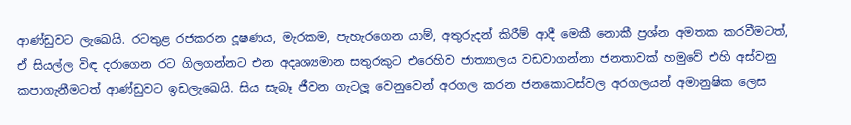ආණ්ඩුවට ලැඛෙයි. රටතුළ රජකරන දූෂණය, මැරකම, පැහැරගෙන යාම්, අතුරුදන් කිරීම් ආදී මෙකී නොකී ප්‍රශ්න අමතක කරවීමටත්, ඒ සියල්ල විඳ දරාගෙන රට ගිලගන්නට එන අදෘශ්‍යමාන සතුරකුට එරෙහිව ජාත්‍යාලය වඩවාගන්නා ජනතාවක් හමුවේ එහි අස්වනු කපාගැනීමටත් ආණ්ඩුවට ඉඩලැඛෙයි. සිය සැබෑ ජීවන ගැටලූ වෙනුවෙන් අරගල කරන ජනකොටස්වල අරගලයන් අමානුෂික ලෙස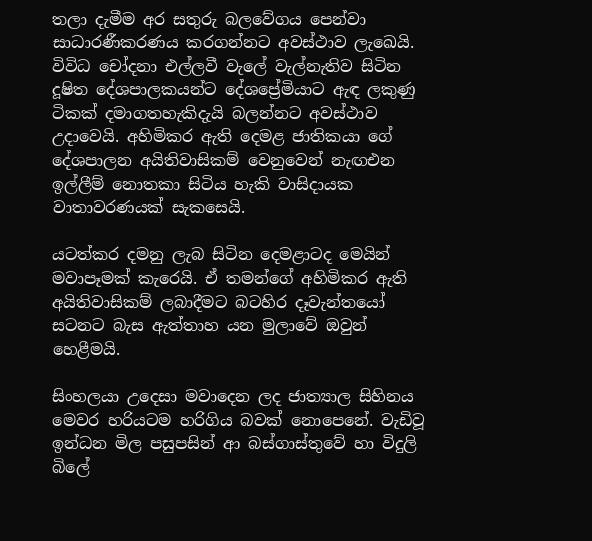තලා දැමීම අර සතුරු බලවේගය පෙන්වා සාධාරණීකරණය කරගන්නට අවස්ථාව ලැඛෙයි. විවිධ චෝදනා එල්ලවී වැලේ වැල්නැතිව සිටින දූෂිත දේශපාලකයන්ට දේශප්‍රේමියාට ඇඳ ලකුණු ටිකක් දමාගතහැකිදැයි බලන්නට අවස්ථාව උදාවෙයි. අහිමිකර ඇති දෙමළ ජාතිකයා ගේ දේශපාලන අයිතිවාසිකම් වෙනුවෙන් නැඟඑන ඉල්ලීම් නොතකා සිටිය හැකි වාසිදායක වාතාවරණයක් සැකසෙයි.

යටත්කර දමනු ලැබ සිටින දෙමළාටද මෙයින් මවාපෑමක් කැරෙයි. ඒ තමන්ගේ අහිමිකර ඇති අයිතිවාසිකම් ලබාදීමට බටහිර දෑවැන්තයෝ සටනට බැස ඇත්තාහ යන මුලාවේ ඔවුන් හෙළීමයි.

සිංහලයා උදෙසා මවාදෙන ලද ජාත්‍යාල සිහිනය මෙවර හරියටම හරිගිය බවක් නොපෙනේ. වැඩිවූ ඉන්ධන මිල පසුපසින් ආ බස්ගාස්තුවේ හා විදුලි බිලේ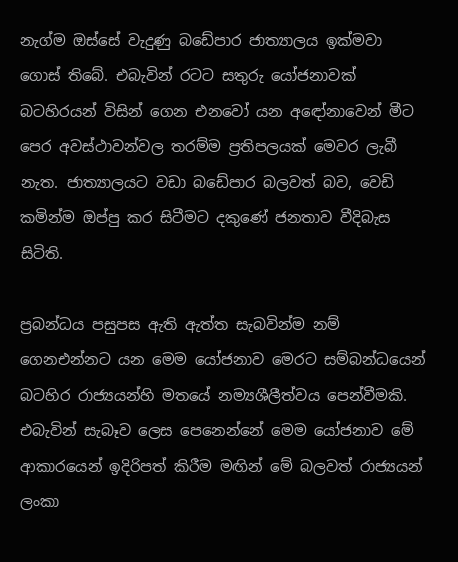නැග්ම ඔස්සේ වැදුණු බඩේපාර ජාත්‍යාලය ඉක්මවා ගොස් තිබේ. එබැවින් රටට සතුරු යෝජනාවක් බටහිරයන් විසින් ගෙන එනවෝ යන අඳෝනාවෙන් මීට පෙර අවස්ථාවන්වල තරම්ම ප්‍රතිපලයක් මෙවර ලැබී නැත. ජාත්‍යාලයට වඩා බඩේපාර බලවත් බව, වෙඩි කමින්ම ඔප්පු කර සිටීමට දකුණේ ජනතාව වීදිබැස සිටිති.

ප්‍රබන්ධය පසුපස ඇති ඇත්ත සැබවින්ම නම් ගෙනඑන්නට යන මෙම යෝජනාව මෙරට සම්බන්ධයෙන් බටහිර රාජ්‍යයන්හි මතයේ නම්‍යශීලීත්වය පෙන්වීමකි. එබැවින් සැබෑව ලෙස පෙනෙන්නේ මෙම යෝජනාව මේ ආකාරයෙන් ඉදිරිපත් කිරීම මඟින් මේ බලවත් රාජ්‍යයන් ලංකා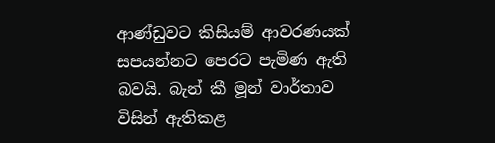ආණ්ඩුවට කිසියම් ආවරණයක් සපයන්නට පෙරට පැමිණ ඇති බවයි. බැන් කී මූන් වාර්තාව විසින් ඇතිකළ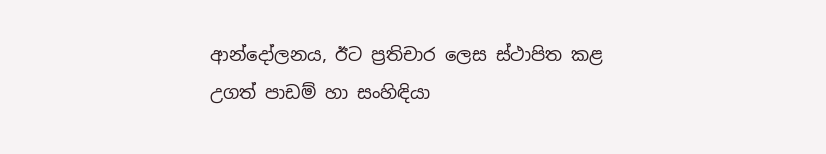ආන්දෝලනය, ඊට ප්‍රතිචාර ලෙස ස්ථාපිත කළ උගත් පාඩම් හා සංහිඳියා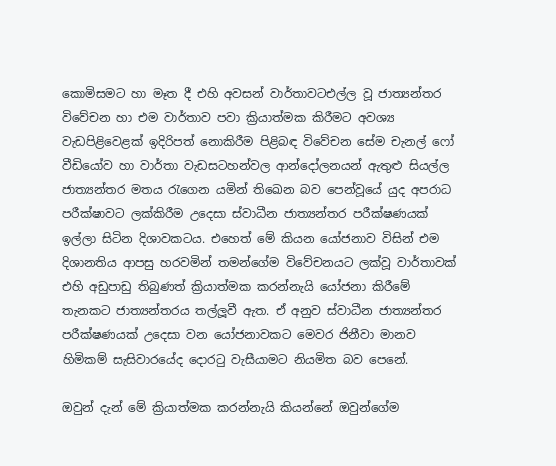කොමිසමට හා මෑත දී එහි අවසන් වාර්තාවටඑල්ල වූ ජාත්‍යන්තර විවේචන හා එම වාර්තාව පවා ක්‍රියාත්මක කිරීමට අවශ්‍ය වැඩපිළිවෙළක් ඉදිරිපත් නොකිරීම පිළිබඳ විවේචන සේම චැනල් ෆෝ වීඩියෝව හා වාර්තා වැඩසටහන්වල ආන්දෝලනයන් ඇතුළු සියල්ල ජාත්‍යන්තර මතය රැගෙන යමින් තිඛෙන බව පෙන්වූයේ යුද අපරාධ පරීක්ෂාවට ලක්කිරීම උදෙසා ස්වාධීන ජාත්‍යන්තර පරීක්ෂණයක් ඉල්ලා සිටින දිශාවකටය. එහෙත් මේ කියන යෝජනාව විසින් එම දිශානතිය ආපසු හරවමින් තමන්ගේම විවේචනයට ලක්වූ වාර්තාවක් එහි අඩුපාඩු තිබුණත් ක්‍රියාත්මක කරන්නැයි යෝජනා කිරීමේ තැනකට ජාත්‍යන්තරය තල්ලූවී ඇත. ඒ අනුව ස්වාධීන ජාත්‍යන්තර පරීක්ෂණයක් උදෙසා වන යෝජනාවකට මෙවර ජිනීවා මානව හිමිකම් සැසිවාරයේද දොරටු වැසීයාමට නියමිත බව පෙනේ.

ඔවුන් දැන් මේ ක්‍රියාත්මක කරන්නැයි කියන්නේ ඔවුන්ගේම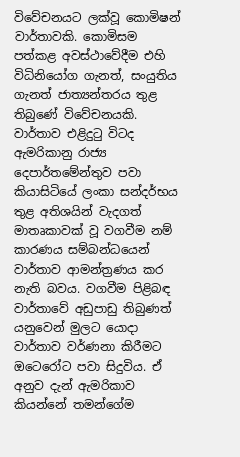විවේචනයට ලක්වූ කොමිෂන් වාර්තාවකි. කොමිසම පත්කළ අවස්ථාවේදීම එහි විධිනියෝග ගැනත්, සංයුතිය ගැනත් ජාත්‍යන්තරය තුළ තිබුණේ විවේචනයකි. වාර්තාව එළිදුටු විටද ඇමරිකානු රාජ්‍ය දෙපාර්තමේන්තුව පවා කියාසිටියේ ලංකා සන්දර්භය තුළ අතිශයින් වැදගත් මාතෘකාවක් වූ වගවීම නම් කාරණය සම්බන්ධයෙන් වාර්තාව ආමන්ත්‍රණය කර නැති බවය. වගවීම පිළිබඳ වාර්තාවේ අඩුපාඩු තිබුණත් යනුවෙන් මුලට යොදා වාර්තාව වර්ණනා කිරීමට ඔටෙරෝට පවා සිදුවිය. ඒ අනුව දැන් ඇමරිකාව කියන්නේ තමන්ගේම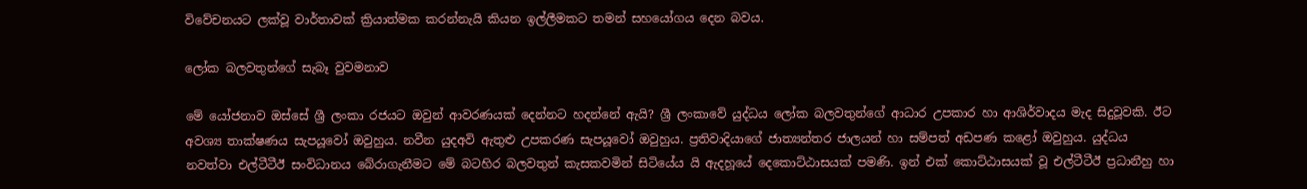විවේචනයට ලක්වූ වාර්තාවක් ක්‍රියාත්මක කරන්නැයි කියන ඉල්ලීමකට තමන් සහයෝගය දෙන බවය.

ලෝක බලවතුන්ගේ සැබෑ වුවමනාව

මේ යෝජනාව ඔස්සේ ශ්‍රී ලංකා රජයට ඔවුන් ආවරණයක් දෙන්නට හදන්නේ ඇයි? ශ්‍රී ලංකාවේ යුද්ධය ලෝක බලවතුන්ගේ ආධාර උපකාර හා ආශිර්වාදය මැද සිදුවූවකි. ඊට අවශ්‍ය තාක්ෂණය සැපයූවෝ ඔවුහුය. නවීන යුදඅවි ඇතුළු උපකරණ සැපයූවෝ ඔවුහුය. ප්‍රතිවාදියාගේ ජාත්‍යන්තර ජාලයන් හා සම්පත් අඩපණ කළෝ ඔවුහුය. යුද්ධය නවත්වා එල්ටීටීඊ සංවිධානය බේරාගැනීමට මේ බටහිර බලවතුන් කැසකවමින් සිටියේය යි ඇදහූයේ දෙකොට්ඨාසයක් පමණි. ඉන් එක් කොට්ඨාසයක් වූ එල්ටීටීඊ ප්‍රධානීහු හා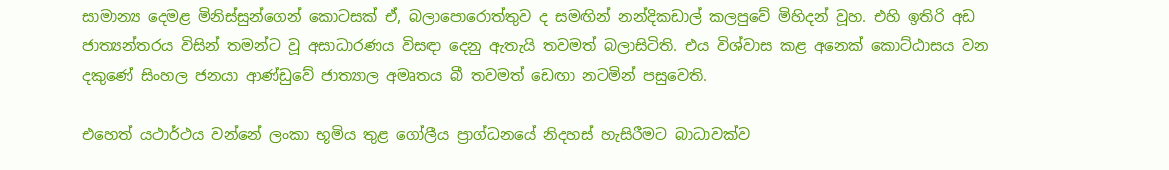සාමාන්‍ය දෙමළ මිනිස්සුන්ගෙන් කොටසක් ඒ, බලාපොරොත්තුව ද සමඟින් නන්දිකඩාල් කලපුවේ මිහිදන් වූහ. එහි ඉතිරි අඩ ජාත්‍යන්තරය විසින් තමන්ට වූ අසාධාරණය විසඳා දෙනු ඇතැයි තවමත් බලාසිටිති. එය විශ්වාස කළ අනෙක් කොට්ඨාසය වන දකුණේ සිංහල ජනයා ආණ්ඩුවේ ජාත්‍යාල අමෘතය බී තවමත් ඩෙඟා නටමින් පසුවෙති.

එහෙත් යථාර්ථය වන්නේ ලංකා භූමිය තුළ ගෝලීය ප්‍රාග්ධනයේ නිදහස් හැසිරීමට බාධාවක්ව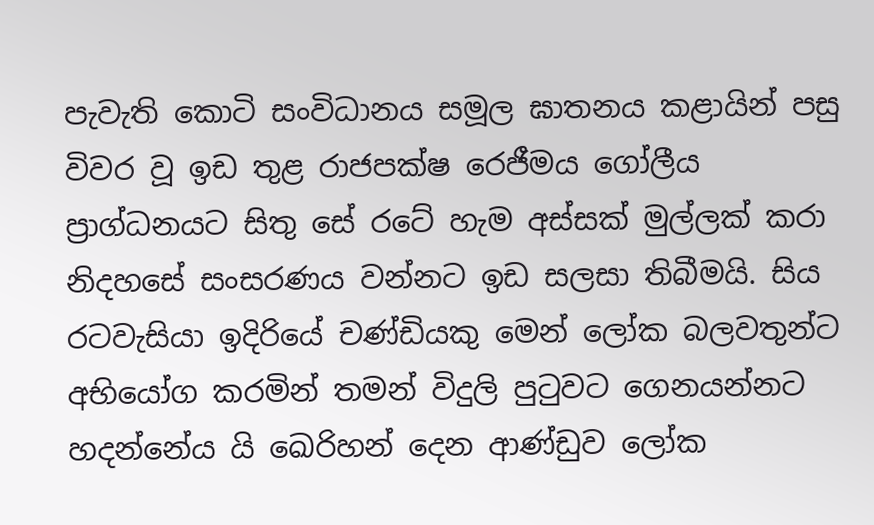පැවැති කොටි සංවිධානය සමූල ඝාතනය කළායින් පසු විවර වූ ඉඩ තුළ රාජපක්ෂ රෙජීමය ගෝලීය ප්‍රාග්ධනයට සිතු සේ රටේ හැම අස්සක් මුල්ලක් කරා නිදහසේ සංසරණය වන්නට ඉඩ සලසා තිබීමයි. සිය රටවැසියා ඉදිරියේ චණ්ඩියකු මෙන් ලෝක බලවතුන්ට අභියෝග කරමින් තමන් විදුලි පුටුවට ගෙනයන්නට හදන්නේය යි ඛෙරිහන් දෙන ආණ්ඩුව ලෝක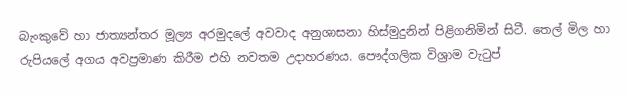බැංකුවේ හා ජාත්‍යන්තර මූල්‍ය අරමුදලේ අවවාද අනුශාසනා හිස්මුදුනින් පිළිගනිමින් සිටී. තෙල් මිල හා රුපියලේ අගය අවප්‍රමාණ කිරීම එහි නවතම උදාහරණය. පෞද්ගලික විශ්‍රාම වැටුප්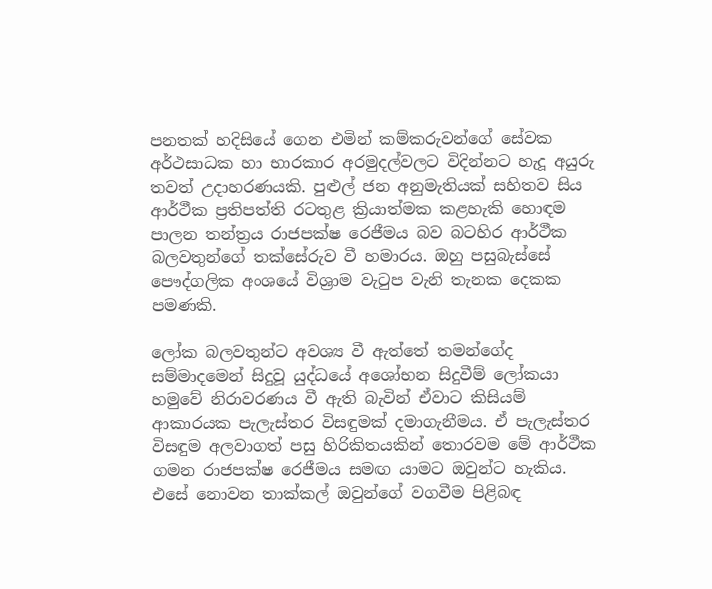පනතක් හදිසියේ ගෙන එමින් කම්කරුවන්ගේ සේවක අර්ථසාධක හා භාරකාර අරමුදල්වලට විදින්නට හැදූ අයුරු තවත් උදාහරණයකි. පුළුල් ජන අනුමැතියක් සහිතව සිය ආර්ථීක ප්‍රතිපත්ති රටතුළ ක්‍රියාත්මක කළහැකි හොඳම පාලන තන්ත්‍රය රාජපක්ෂ රෙජීමය බව බටහිර ආර්ථීක බලවතුන්ගේ තක්සේරුව වී හමාරය. ඔහු පසුබැස්සේ පෞද්ගලික අංශයේ විශ්‍රාම වැටුප වැනි තැනක දෙකක පමණකි.

ලෝක බලවතුන්ට අවශ්‍ය වී ඇත්තේ තමන්ගේද සම්මාදමෙන් සිදුවූ යුද්ධයේ අශෝභන සිදුවීම් ලෝකයා හමුවේ නිරාවරණය වී ඇති බැවින් ඒවාට කිසියම් ආකාරයක පැලැස්තර විසඳුමක් දමාගැනීමය. ඒ පැලැස්තර විසඳුම අලවාගත් පසු හිරිකිතයකින් තොරවම මේ ආර්ථීක ගමන රාජපක්ෂ රෙජීමය සමඟ යාමට ඔවුන්ට හැකිය. එසේ නොවන තාක්කල් ඔවුන්ගේ වගවීම පිළිබඳ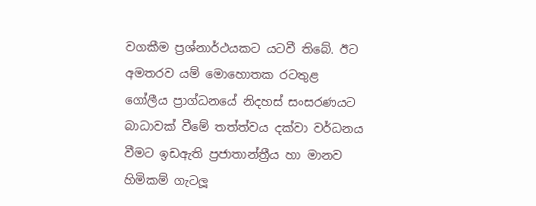වගකීම ප්‍රශ්නාර්ථයකට යටවී තිබේ. ඊට අමතරව යම් මොහොතක රටතුළ ගෝලීය ප්‍රාග්ධනයේ නිදහස් සංසරණයට බාධාවක් වීමේ තත්ත්වය දක්වා වර්ධනය වීමට ඉඩඇති ප්‍රජාතාන්ත්‍රීය හා මානව හිමිකම් ගැටලූ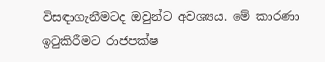විසඳාගැනීමටද ඔවුන්ට අවශ්‍යය. මේ කාරණා ඉටුකිරීමට රාජපක්ෂ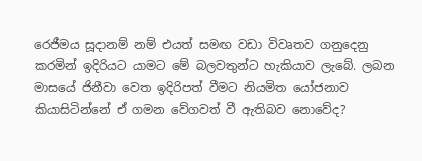රෙජීමය සූදානම් නම් එයත් සමඟ වඩා විවෘතව ගනුදෙනු කරමින් ඉදිරියට යාමට මේ බලවතුන්ට හැකියාව ලැබේ. ලබන මාසයේ ජිනීවා වෙත ඉදිරිපත් වීමට නියමිත යෝජනාව කියාසිටින්නේ ඒ ගමන වේගවත් වී ඇතිබව නොවේද?